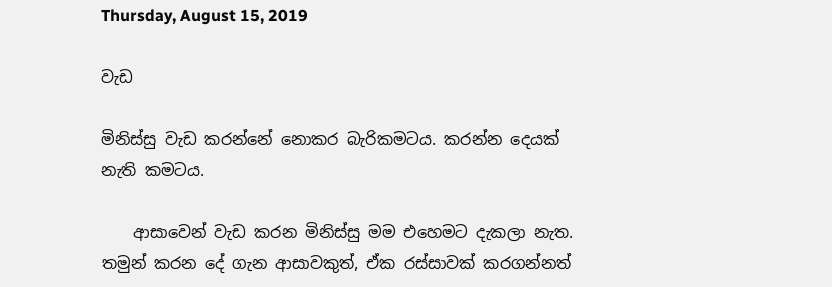Thursday, August 15, 2019

වැඩ

මිනිස්සු වැඩ කරන්නේ නොකර බැරිකමටය. කරන්න දෙයක් නැති කමටය.

    ආසාවෙන් වැඩ කරන මිනිස්සු මම එහෙමට දැකලා නැත. තමුන් කරන දේ ගැන ආසාවකුත්, ඒක රස්සාවක් කරගන්නත්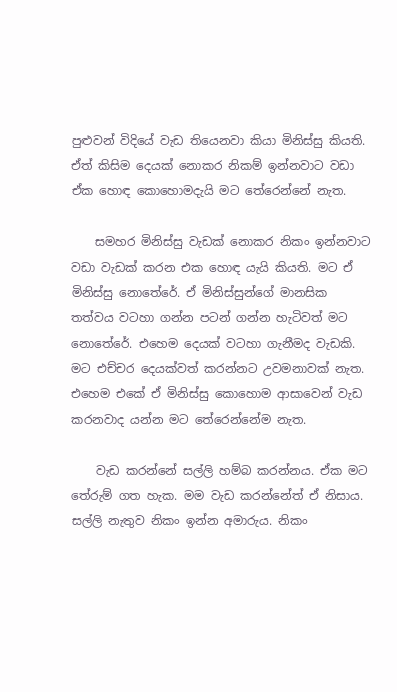පුළුවන් විදියේ වැඩ තියෙනවා කියා මිනිස්සු කියති. ඒත් කිසිම දෙයක් නොකර නිකම් ඉන්නවාට වඩා ඒක හොඳ කොහොමදැයි මට තේරෙන්නේ නැත.

    සමහර මිනිස්සු වැඩක් නොකර නිකං ඉන්නවාට වඩා වැඩක් කරන එක හොඳ යැයි කියති. මට ඒ මිනිස්සු නොතේරේ. ඒ මිනිස්සුන්ගේ මානසික තත්වය වටහා ගන්න පටන් ගන්න හැටිවත් මට නොතේරේ. එහෙම දෙයක් වටහා ගැනීමද වැඩකි. මට එච්චර දෙයක්වත් කරන්නට උවමනාවක් නැත. එහෙම එකේ ඒ මිනිස්සු කොහොම ආසාවෙන් වැඩ කරනවාද යන්න මට තේරෙන්නේම නැත.

    වැඩ කරන්නේ සල්ලි හම්බ කරන්නය. ඒක මට තේරුම් ගත හැක. මම වැඩ කරන්නේත් ඒ නිසාය. සල්ලි නැතුව නිකං ඉන්න අමාරුය. නිකං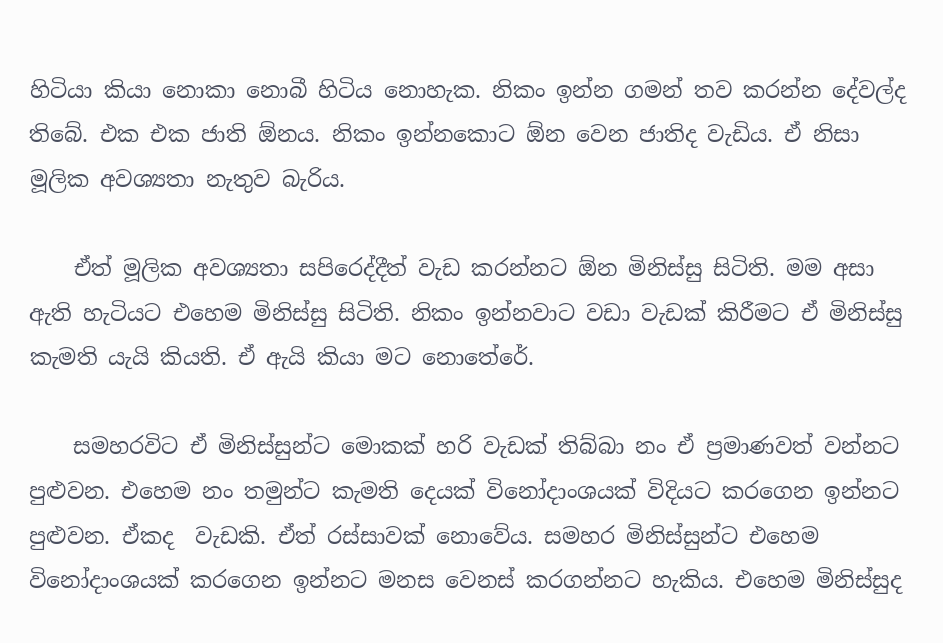හිටියා කියා නොකා නොබී හිටිය නොහැක. නිකං ඉන්න ගමන් තව කරන්න දේවල්ද තිබේ. එක එක ජාති ඕනය. නිකං ඉන්නකොට ඕන වෙන ජාතිද වැඩිය. ඒ නිසා මූලික අවශ්‍යතා නැතුව බැරිය.

    ඒත් මූලික අවශ්‍යතා සපිරෙද්දීත් වැඩ කරන්නට ඕන මිනිස්සු සිටිති. මම අසා ඇති හැටියට එහෙම මිනිස්සු සිටිති. නිකං ඉන්නවාට වඩා වැඩක් කිරීමට ඒ මිනිස්සු කැමති යැයි කියති. ඒ ඇයි කියා මට නොතේරේ.

    සමහරවිට ඒ මිනිස්සුන්ට මොකක් හරි වැඩක් තිබ්බා නං ඒ ප්‍රමාණවත් වන්නට පුළුවන. එහෙම නං තමුන්ට කැමති දෙයක් විනෝදාංශයක් විදියට කරගෙන ඉන්නට පුළුවන. ඒකද  වැඩකි. ඒත් රස්සාවක් නොවේය. සමහර මිනිස්සුන්ට එහෙම විනෝදාංශයක් කරගෙන ඉන්නට මනස වෙනස් කරගන්නට හැකිය. එහෙම මිනිස්සුද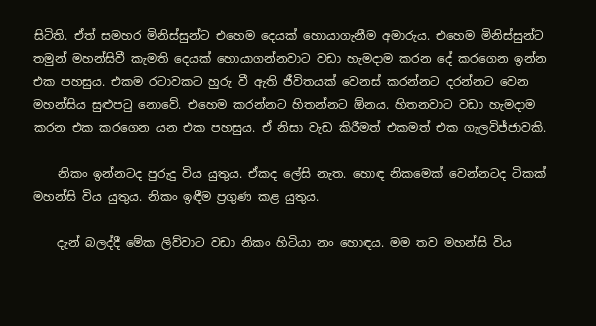සිටිති. ඒත් සමහර මිනිස්සුන්ට එහෙම දෙයක් හොයාගැනීම අමාරුය. එහෙම මිනිස්සුන්ට තමුන් මහන්සිවී කැමති දෙයක් හොයාගන්නවාට වඩා හැමදාම කරන දේ කරගෙන ඉන්න එක පහසුය. එකම රටාවකට හුරු වී ඇති ජීවිතයක් වෙනස් කරන්නට දරන්නට වෙන මහන්සිය සුළුපටු නොවේ. එහෙම කරන්නට හිතන්නට ඕනය. හිතනවාට වඩා හැමදාම කරන එක කරගෙන යන එක පහසුය. ඒ නිසා වැඩ කිරීමත් එකමත් එක ගැලවිජ්ජාවකි.

    නිකං ඉන්නටද පුරුදු විය යුතුය. ඒකද ලේසි නැත. හොඳ නිකමෙක් වෙන්නටද ටිකක් මහන්සි විය යුතුය. නිකං ඉඳීම ප්‍රගුණ කළ යුතුය.

    දැන් බලද්දී මේක ලිව්වාට වඩා නිකං හිටියා නං හොඳය. මම තව මහන්සි විය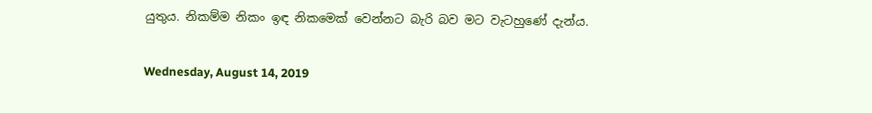යුතුය. නිකම්ම නිකං ඉඳ නිකමෙක් වෙන්නට බැරි බව මට වැටහුණේ දැන්ය.

Wednesday, August 14, 2019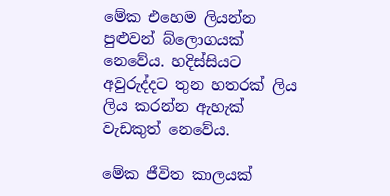මේක එහෙම ලියන්න පුළුවන් බ්ලොගයක් නෙවේය. හදිස්සියට අවුරුද්දට තුන හතරක් ලිය ලිය කරන්න ඇහැක් වැඩකුත් නෙවේය.

මේක ජීවිත කාලයක්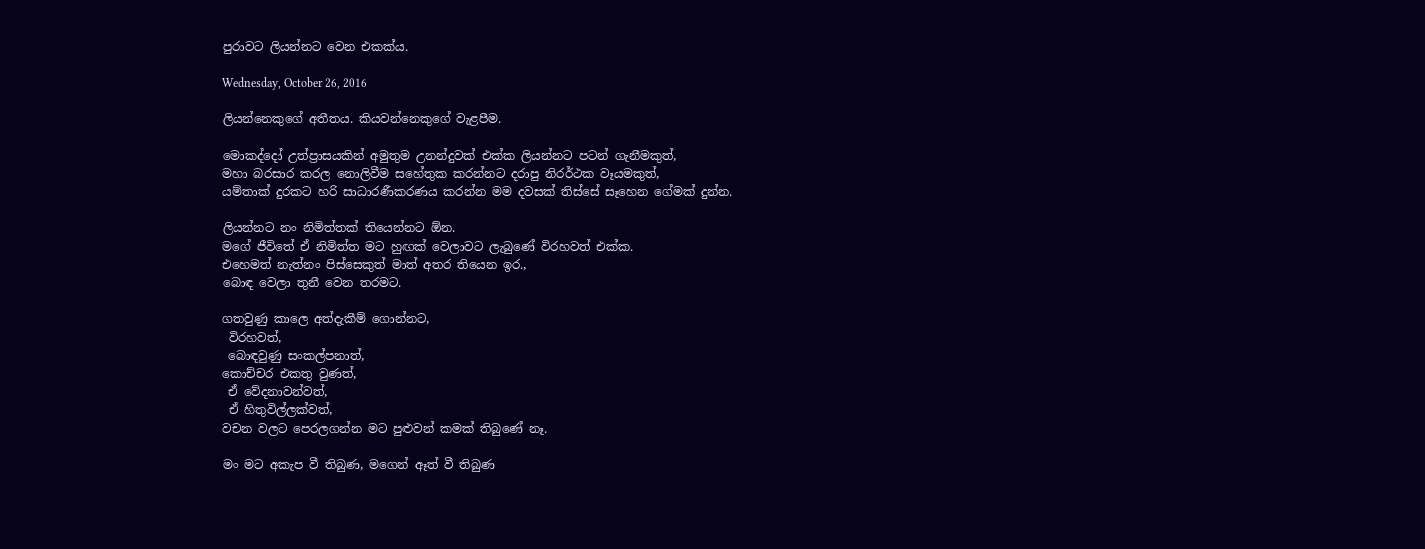පුරාවට ලියන්නට වෙන එකක්ය.

Wednesday, October 26, 2016

ලියන්නෙකුගේ අතීතය. කියවන්නෙකුගේ වැළපීම.

මොකද්දෝ උත්ප්‍රාසයකින් අමුතුම උනන්දුවක් එක්ක ලියන්නට පටන් ගැනීමකුත්,
මහා බරසාර කරල නොලිවීම සහේතුක කරන්නට දරාපු නිරර්ථක වෑයමකුත්,
යම්තාක් දුරකට හරි සාධාරණීකරණය කරන්න මම දවසක් තිස්සේ සෑහෙන ගේමක් දුන්න.

ලියන්නට නං නිමිත්තක් තියෙන්නට ඕන.
මගේ ජීවිතේ ඒ නිමිත්ත මට හුඟක් වෙලාවට ලැබුණේ විරහවත් එක්ක.
එහෙමත් නැත්නං පිස්සෙකුත් මාත් අතර තියෙන ඉර.,
බොඳ වෙලා තුනී වෙන තරමට.

ගතවුණු කාලෙ අත්දැකීම් ගොන්නට,
 විරහවත්,
 බොඳවුණු සංකල්පනාත්,
කොච්චර එකතු වුණත්,
 ඒ වේදනාවන්වත්,
 ඒ හිතුවිල්ලක්වත්,
වචන වලට පෙරලගන්න මට පුළුවන් කමක් තිබුණේ නෑ.

මං මට අකැප වී තිබුණ, මගෙන් ඈත් වී තිබුණ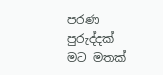පරණ පුරුද්දක් මට මතක්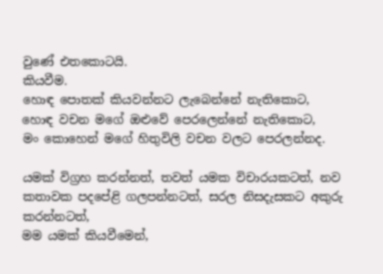වුණේ එතකොටයි.
කියවීම.
හොඳ පොතක් කියවන්නට ලැබෙන්නේ නැතිකොට,
හොඳ වචන මගේ ඔළුවේ පෙරලෙන්නේ නැතිකොට,
මං කොහෙන් මගේ හිතුවිලි වචන වලට පෙරලන්නද.

යමක් විග්‍රහ කරන්නත්, තවත් යමක විචාරයකටත්, නව කතාවක පදපේළි ගලපන්නටත්, සරල නිසදැසකට අකුරු කරන්නටත්,
මම යමක් කියවීමෙන්,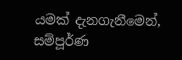යමක් දැනගැනීමෙන්, සම්පූර්ණ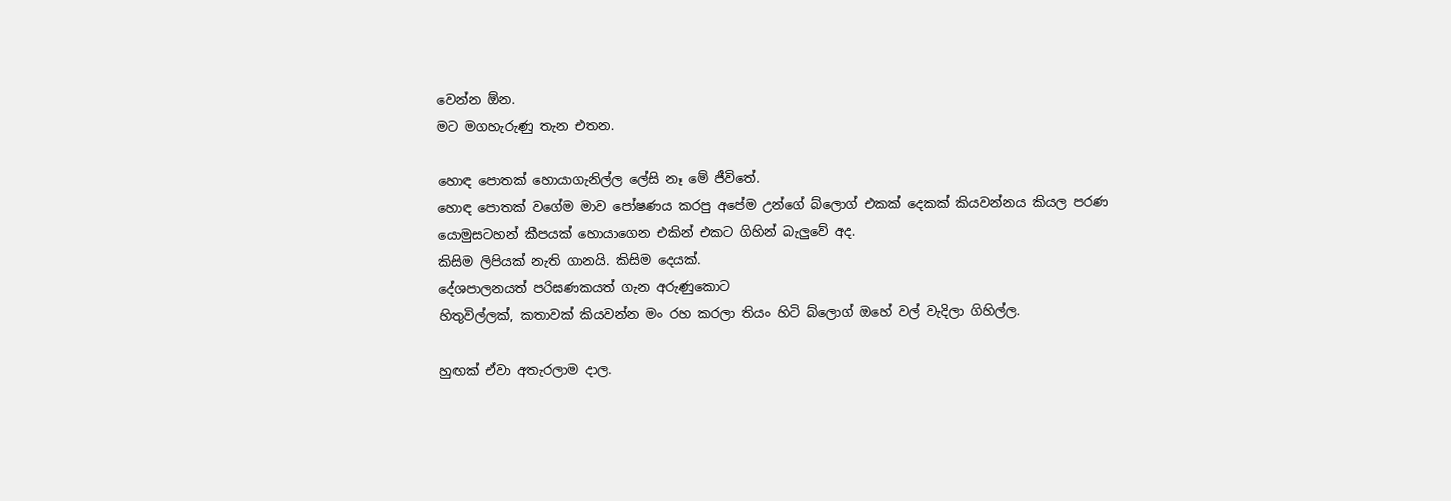වෙන්න ඕන.
මට මගහැරුණු තැන එතන.

හොඳ පොතක් හොයාගැනිල්ල ලේසි නෑ මේ ජීවිතේ.
හොඳ පොතක් වගේම මාව පෝෂණය කරපු අපේම උන්ගේ බ්ලොග් එකක් දෙකක් කියවන්නය කියල පරණ යොමුසටහන් කීපයක් හොයාගෙන එකින් එකට ගිහින් බැලුවේ අද.
කිසිම ලිපියක් නැති ගානයි. කිසිම දෙයක්.
දේශපාලනයත් පරිඝණකයත් ගැන අරුණුකොට
හිතුවිල්ලක්, කතාවක් කියවන්න මං රහ කරලා තියං හිටි බ්ලොග් ඔහේ වල් වැදිලා ගිහිල්ල.

හුඟක් ඒවා අතැරලාම දාල.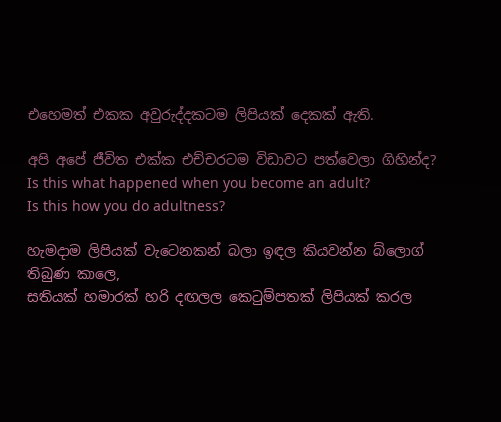එහෙමත් එකක අවුරුද්දකටම ලිපියක් දෙකක් ඇති.

අපි අපේ ජීවිත එක්ක එච්චරටම විඩාවට පත්වෙලා ගිහින්ද?
Is this what happened when you become an adult?
Is this how you do adultness?

හැමදාම ලිපියක් වැටෙනකන් බලා ඉඳල කියවන්න බ්ලොග් තිබුණ කාලෙ,
සතියක් හමාරක් හරි දඟලල කෙටුම්පතක් ලිපියක් කරල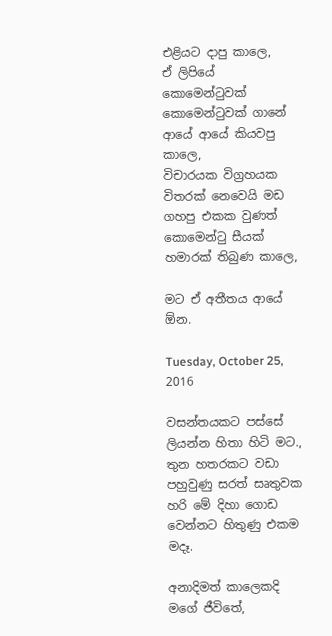එළියට දාපු කාලෙ,
ඒ ලිපියේ කොමෙන්ටුවක් කොමෙන්ටුවක් ගානේ ආයේ ආයේ කියවපු කාලෙ,
විචාරයක විග්‍රහයක විතරක් නෙවෙයි මඩ ගහපු එකක වුණත් කොමෙන්ටු සීයක් හමාරක් තිබුණ කාලෙ,

මට ඒ අතීතය ආයේ ඕන.

Tuesday, October 25, 2016

වසන්තයකට පස්සේ ලියන්න හිතා හිටි මට.,
තුන හතරකට වඩා පහුවුණු සරත් සෘතුවක හරි මේ දිහා ගොඩ වෙන්නට හිතුණු එකම මදෑ.

අනාදිමත් කාලෙකදි මගේ ජීවිතේ,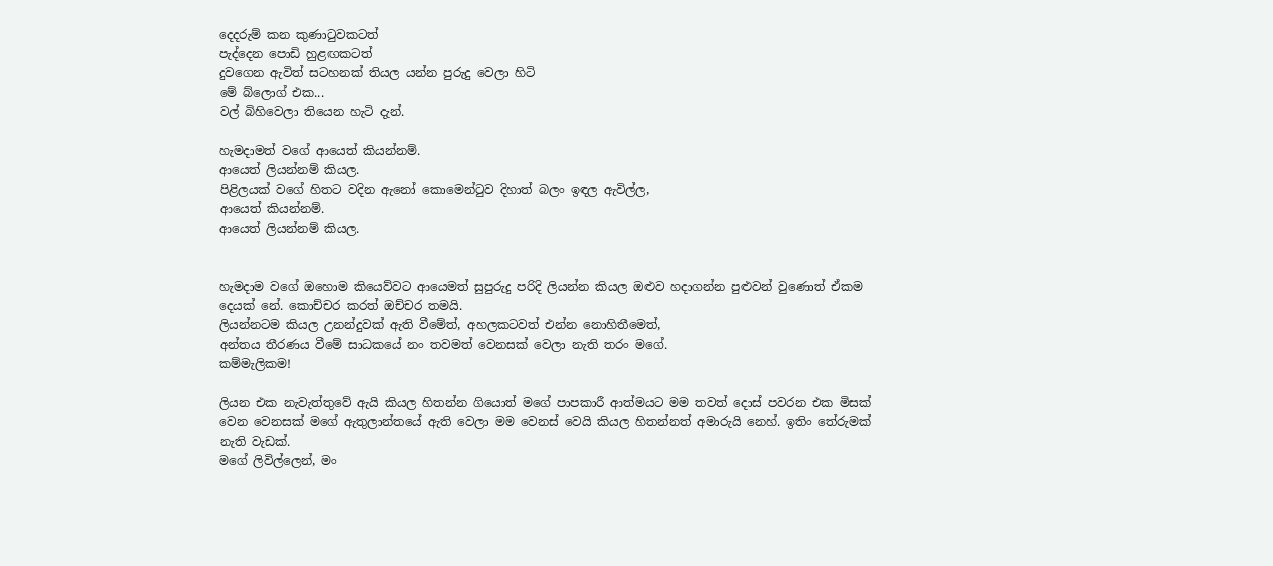දෙදරුම් කන කුණාටුවකටත්
පැද්දෙන පොඩි හුළඟකටත්
දුවගෙන ඇවිත් සටහනක් තියල යන්න පුරුදු වෙලා හිටි
මේ බ්ලොග් එක...
වල් බිහිවෙලා තියෙන හැටි දැන්.

හැමදාමත් වගේ ආයෙත් කියන්නම්.
ආයෙත් ලියන්නම් කියල.
පිළිලයක් වගේ හිතට වදින ඇනෝ කොමෙන්ටුව දිහාත් බලං ඉඳල ඇවිල්ල,
ආයෙත් කියන්නම්.
ආයෙත් ලියන්නම් කියල.


හැමදාම වගේ ඔහොම කියෙව්වට ආයෙමත් සුපුරුදු පරිදි ලියන්න කියල ඔළුව හදාගන්න පුළුවන් වුණොත් ඒකම දෙයක් නේ. කොච්චර කරත් ඔච්චර තමයි.
ලියන්නටම කියල උනන්දුවක් ඇති වීමේත්, අහලකටවත් එන්න නොහිතීමෙත්,
අන්තය තීරණය වීමේ සාධකයේ නං තවමත් වෙනසක් වෙලා නැති තරං මගේ.
කම්මැලිකම!

ලියන එක නැවැත්තුවේ ඇයි කියල හිතන්න ගියොත් මගේ පාපකාරී ආත්මයට මම තවත් දොස් පවරන එක මිසක් වෙන වෙනසක් මගේ ඇතුලාන්තයේ ඇති වෙලා මම වෙනස් වෙයි කියල හිතන්නත් අමාරුයි නෙහ්. ඉතිං තේරුමක් නැති වැඩක්.
මගේ ලිවිල්ලෙන්, මං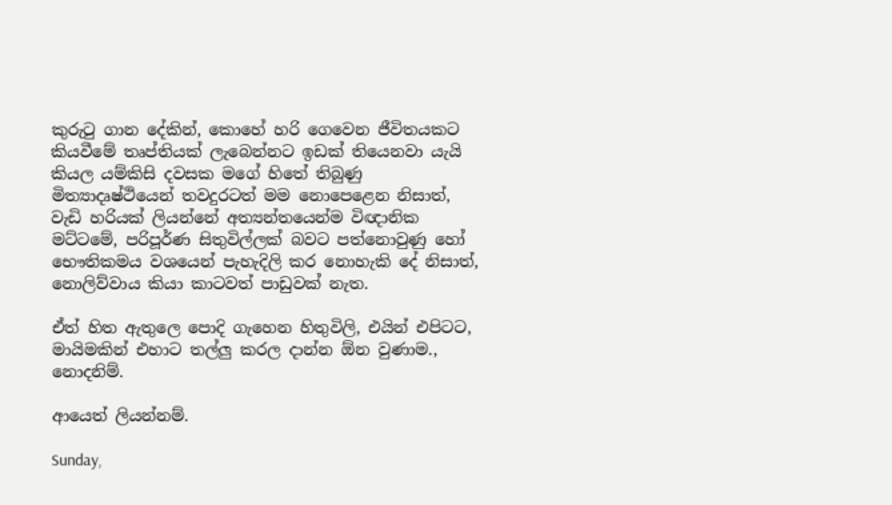කුරුටු ගාන දේකින්, කොහේ හරි ගෙවෙන ජීවිතයකට කියවීමේ තෘප්තියක් ලැබෙන්නට ඉඩක් තියෙනවා යැයි කියල යම්කිසි දවසක මගේ හිතේ තිබුණු මිත්‍යාදෘෂ්ථියෙන් තවදුරටත් මම නොපෙළෙන නිසාත්,
වැඩි හරියක් ලියන්නේ අත්‍යන්තයෙන්ම විඥානික මට්ටමේ, පරිපූර්ණ සිතුවිල්ලක් බවට පත්නොවුණු හෝ භෞතිකමය වශයෙන් පැහැදිලි කර නොහැකි දේ නිසාත්,
නොලිව්වාය කියා කාටවත් පාඩුවක් නැත.

ඒත් හිත ඇතුලෙ පොදි ගැහෙන හිතුවිලි, එයින් එපිටට, මායිමකින් එහාට තල්ලු කරල දාන්න ඕන වුණාම.,
නොදනිම්.

ආයෙත් ලියන්නම්.

Sunday,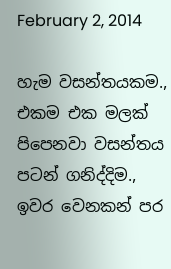February 2, 2014

හැම වසන්තයකම., එකම එක මලක් පිපෙනවා වසන්තය පටන් ගනිද්දිම., ඉවර වෙනකන් පර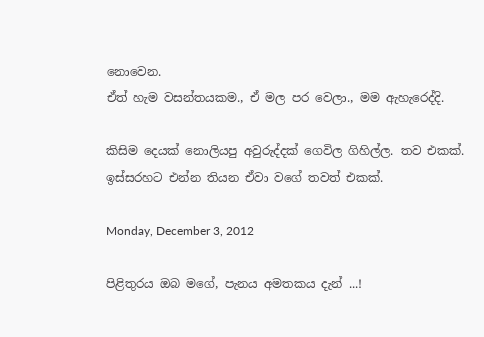නොවෙන.
ඒත් හැම වසන්තයකම., ඒ මල පර වෙලා., මම ඇහැරෙද්දි.

කිසිම දෙයක් නොලියපු අවුරුද්දක් ගෙවිල ගිහිල්ල. තව එකක්. ඉස්සරහට එන්න තියන ඒවා වගේ තවත් එකක්.

Monday, December 3, 2012

පිළිතුරය ඔබ මගේ, පැනය අමතකය දැන් ...!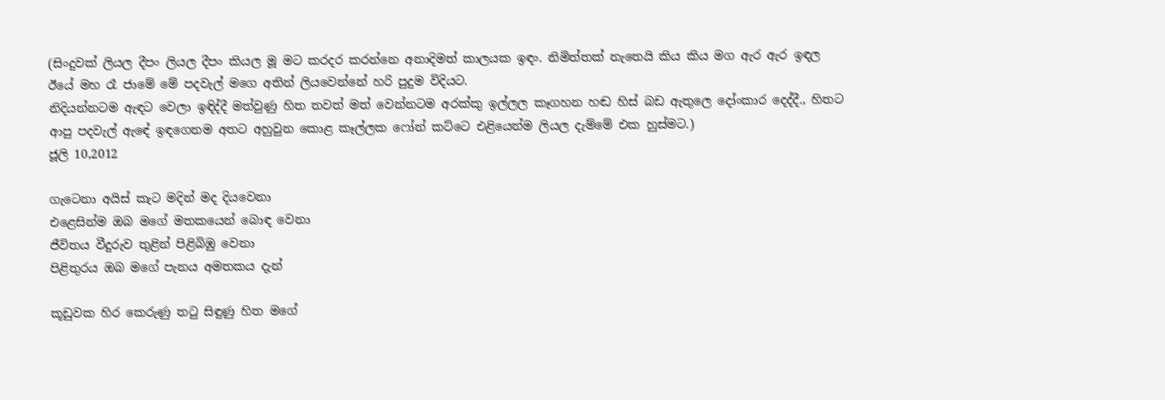(සිංදුවක් ලියල දීපං ලියල දීපං කියල මූ මට කරදර කරන්නෙ අනාදිමත් කාලයක ඉඳං. නිමිත්තක් නැතෙයි කිය කිය මග ඇර ඇර ඉඳල ඊයේ මහ රෑ ජාමේ මේ පදවැල් මගෙ අතින් ලියවෙන්නේ හරි පුදුම විදියට.
නිදියන්නටම ඇඳට වෙලා ඉඳිද්දී මත්වුණු හිත තවත් මත් වෙන්නටම අරක්කු ඉල්ලල කෑගහන හඬ හිස් බඩ ඇතුලෙ දෝංකාර දෙද්දී., හිතට ආපු පදවැල් ඇඳේ ඉඳගෙනම අතට අහුවුන කොළ කෑල්ලක ෆෝන් කට්ටෙ එළියෙන්ම ලියල දැම්මේ එ‍ක හුස්මට.)
ජූලි 10,2012

ගැටෙනා අයිස් කැට මදින් මද දියවෙනා
එළෙසින්ම ඔබ මගේ මතකයෙන් බොඳ වෙනා
ජීවිතය වීදුරුව තුළින් පිළිබිඹු වෙනා
පිළිතුරය ඔබ මගේ පැනය අමතකය දැන්

කූඩුවක හිර කෙරුණු තටු සිඳුණු හිත මගේ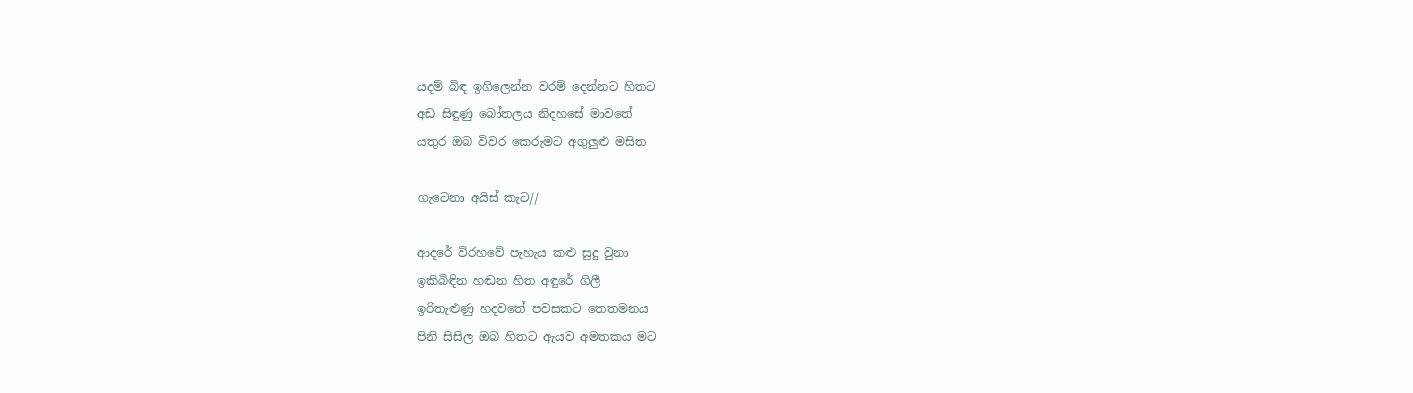යදම් බිඳ ඉගිලෙන්න වරම් දෙන්නට හිතට
අඩ සිඳුණු බෝතලය නිදහසේ මාවතේ
යතුර ඔබ විවර කෙරුමට අගුලුළු මසිත

ගැටෙනා අයිස් කැට//

ආදරේ විරහවේ පැහැය කළු සුදු වුනා
ඉකිබිඳින හඬන හිත අඳුරේ ගිලී
ඉරිතැළුණු හදවතේ පවසකට තෙතමනය
පිනි සිසිල ඔබ හිතට ඇයව අමතකය මට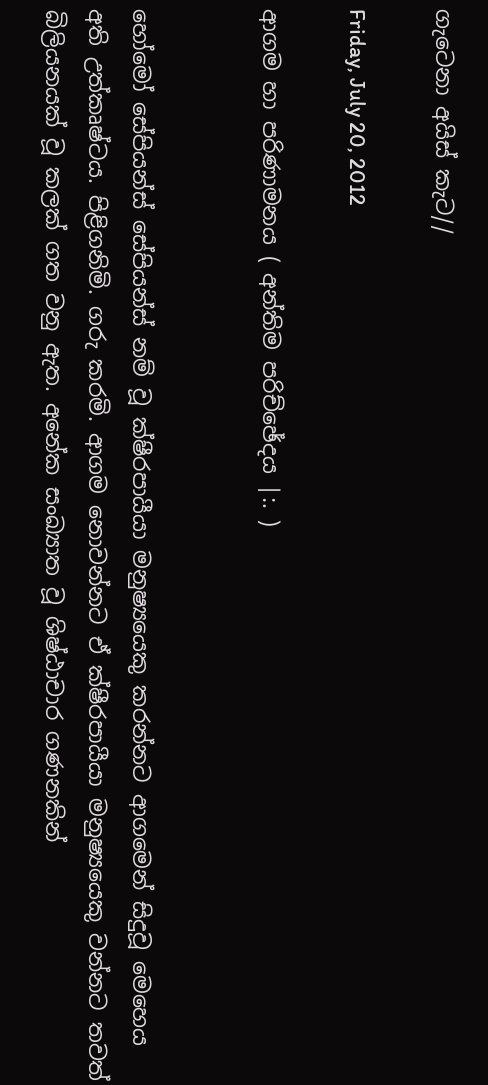ගැටෙනා අයිස් කැට//

Friday, July 20, 2012

ආගම හා පරිණාමනය ( අන්තිම පරිච්ඡේදය |:. )


හෝමෝ සේපියන්ස් සේපියන්ස් නම් වූ ක්ෂීරපායීයා මනුෂ්‍යයෙකු කරන්නට ආගමෙන් සිදුවූ මෙහෙය අති උත්කෘෂ්ටය. පිළිගනිමි. ගරු කරමි. ආගම නොවන්නට ඒ ක්ෂීරපායීයා මනුෂ්‍යයෙකු වන්නට තවත් බිලියනයක් වූ කලක් ගත වනු ඇත. අනේක සංඛ්‍යාත වූ ශිෂ්ඨාචාර ගණනකින්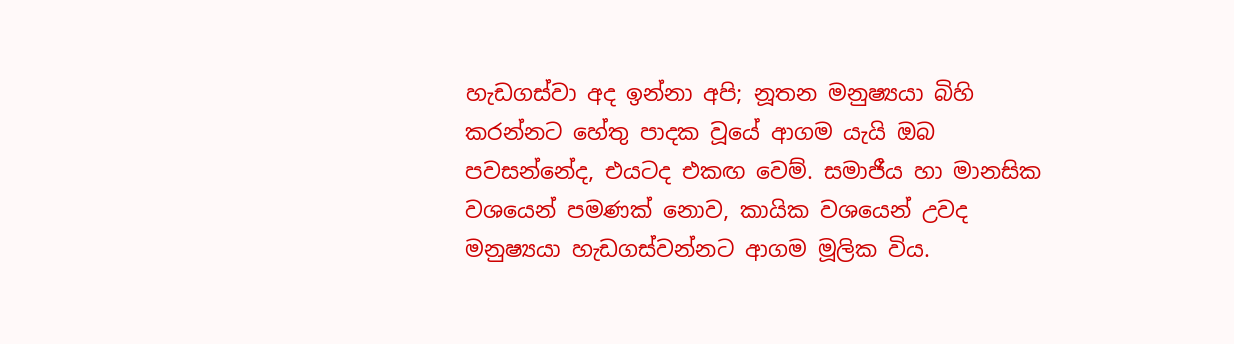හැඩගස්වා අද ඉන්නා අපි; නූතන මනුෂ්‍යයා බිහි කරන්නට හේතු පාදක වූයේ ආගම යැයි ඔබ පවසන්නේද, එයටද එකඟ වෙම්. සමාජීය හා මානසික වශයෙන් පමණක් නොව, කායික වශයෙන් උවද මනුෂ්‍යයා හැඩගස්වන්නට ආගම මූලික විය.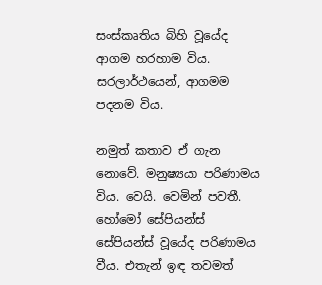සංස්කෘතිය බිහි වූයේද ආගම හරහාම විය.
සරලාර්ථයෙන්, ආගමම පදනම විය.

නමුත් කතාව ඒ ගැන නොවේ. මනුෂ්‍යයා පරිණාමය විය. වෙයි. වෙමින් පවතී. හෝමෝ සේපියන්ස් සේපියන්ස් වූයේද පරිණාමය වීය. එතැන් ඉඳ තවමත්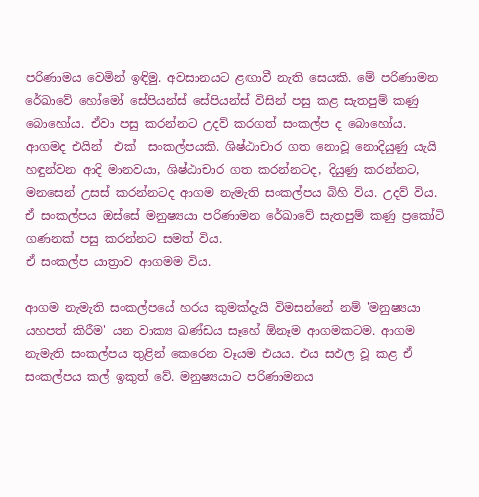පරිණාමය වෙමින් ඉඳිමු. අවසානයට ළඟාවී නැති සෙයකි. මේ පරිණාමන රේඛාවේ හෝමෝ සේපියන්ස් සේපියන්ස් විසින් පසු කළ සැතපුම් කණු බොහෝය. ඒවා පසු කරන්නට උදව් කරගත් සංකල්ප ද බොහෝය. ආගමද එයින්  එක්  සංකල්පයකි. ශිෂ්ඨාචාර ගත නොවූ නොදියුණු යැයි හඳුන්වන ආදි මානවයා, ශිෂ්ඨාචාර ගත කරන්නටද, දියුණු කරන්නට, මනසෙන් උසස් කරන්නටද ආගම නැමැති සංකල්පය බිහි විය. උදව් විය. ඒ සංකල්පය ඔස්සේ මනුෂ්‍යයා පරිණාමන රේඛාවේ සැතපුම් කණු ප්‍රකෝටි ගණනක් පසු කරන්නට සමත් විය.
ඒ සංකල්ප යාත්‍රාව ආගමම විය.

ආගම නැමැති සංකල්පයේ හරය කුමක්දැයි විමසන්නේ නම් 'මනුෂ්‍යයා යහපත් කිරීම' යන වාක්‍ය ඛණ්ඩය සෑහේ ඕනෑම ආගමකටම. ආගම නැමැති සංකල්පය තුළින් කෙරෙන වෑයම එයය. එය සඵල වූ කළ ඒ සංකල්පය කල් ඉකුත් වේ. මනුෂ්‍යයාට පරිණාමනය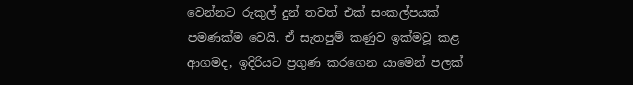වෙන්නට රුකුල් දුන් තවත් එක් සංකල්පයක් පමණක්ම වෙයි. ඒ සැතපුම් කණුව ඉක්මවූ කළ ආගමද, ඉදිරියට ප්‍රගුණ කරගෙන යාමෙන් පලක්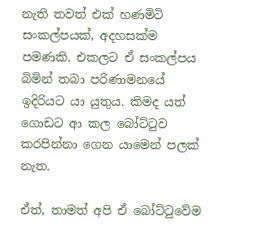නැති තවත් එක් හණමිටි සංකල්පයක්, අදහසක්ම පමණකි. එකලට ඒ සංකල්පය බිමින් තබා පරිණාමනයේ ඉදිරියට යා යුතුය. කිමද යත් ගොඩට ආ කල බෝට්ටුව කරපින්නා ගෙන යාමෙන් පලක් නැත.

ඒත්, තාමත් අපි ඒ බෝට්ටුවේම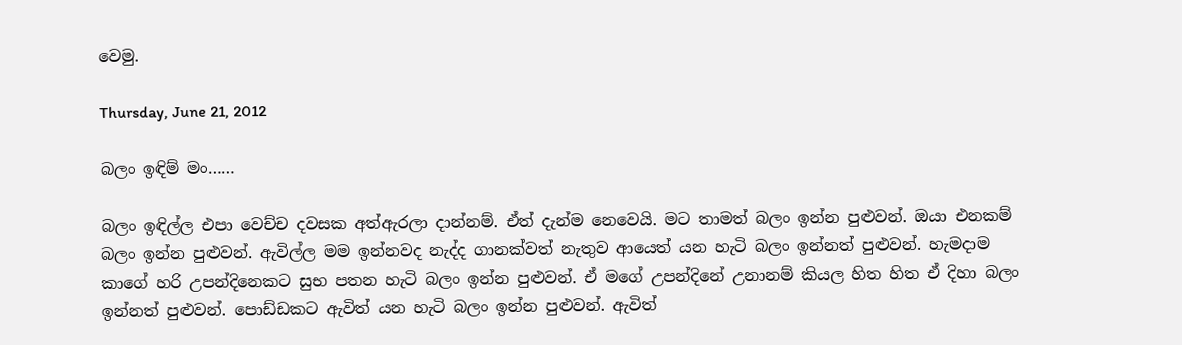වෙමු.

Thursday, June 21, 2012

බලං ඉඳිම් මං……

බලං ඉඳිල්ල එපා වෙච්ච දවසක අත්ඇරලා දාන්නම්. ඒත් දැන්ම නෙවෙයි. මට තාමත් බලං ඉන්න පුළුවන්. ඔයා එනකම් බලං ඉන්න පුළුවන්. ඇවිල්ල මම ඉන්නවද නැද්ද ගානක්වත් නැතුව ආයෙත් යන හැටි බලං ඉන්නත් පුළුවන්. හැමදාම කාගේ හරි උපන්දිනෙකට සුභ පතන හැටි බලං ඉන්න පුළුවන්. ඒ මගේ උපන්දිනේ උනානම් කියල හිත හිත ඒ දිහා බලං ඉන්නත් පුළුවන්. පොඩ්ඩකට ඇවිත් යන හැටි බලං ඉන්න පුළුවන්. ඇවිත්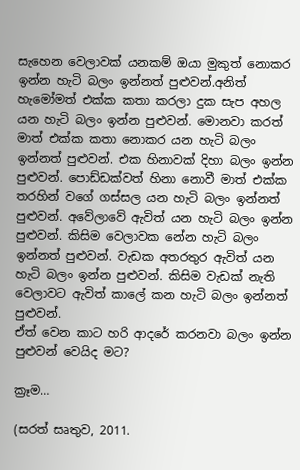සැහෙන වෙලාවක් යනකම් ඔයා මුකුත් නොකර ඉන්න හැටි බලං ඉන්නත් පුළුවන්.අනිත් හැමෝමත් එක්ක කතා කරලා දුක සැප අහල යන හැටි බලං ඉන්න පුළුවන්. මොනවා කරත් මාත් එක්ක කතා නොකර යන හැටි බලං ඉන්නත් පුළුවන්. එ‍ක හිනාවක්‌ දිහා බලං ඉන්න පුළුවන්. පොඩ්ඩක්වත් හිනා නොවී මාත් එක්ක තරහින් වගේ ගස්සල යන හැටි බලං ඉන්නත් පුළුවන්. අවේලාවේ ඇවිත් යන හැටි බලං ඉන්න පුළුවන්. කිසිම වෙලාවක නේන හැටි බලං ඉන්නත් පුළුවන්. වැඩක අතරතුර ඇවිත් යන හැටි බලං ඉන්න පුළුවන්. කිසිම වැඩක් නැති වෙලාවට ඇවිත් කාලේ කන හැටි බලං ඉන්නත් පුළුවන්.
ඒත් වෙන කාට හරි ආදරේ කරනවා බලං ඉන්න පුළුවන් වෙයිද මට?

ක්‍රෑම…

(සරත් සෘතුව, 2011.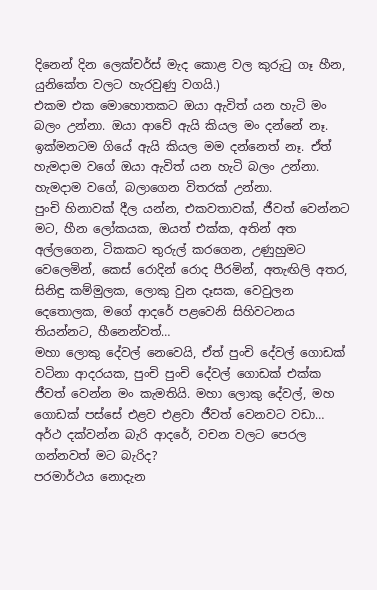දිනෙන් දින ලෙක්චර්ස් මැද කොළ වල කුරුටු ගෑ හීන, යුනිකේත වලට හැරවුණු වගයි.)
එකම එක මොහොතකට ඔයා ඇවිත් යන හැටි මං බලං උන්නා. ඔයා ආවේ ඇයි කියල මං දන්නේ නෑ. ඉක්මනටම ගියේ ඇයි කියල මම දන්නෙත් නෑ. ඒත් හැමදාම වගේ ඔයා ඇවිත් යන හැටි බලං උන්නා. හැමදාම වගේ, බලාගෙන විතරක් උන්නා.
පුංචි හිනාවක්‌ දීල යන්න, එකවතාවක්, ජීවත් වෙන්නට මට, හීන ලෝකයක, ඔයත් එක්ක, අතින් අත අල්ලගෙන, ටිකකට තුරුල් කරගෙන, උණුහුමට වෙලෙමින්, කෙස් රොදින් රොද පීරමින්, අතැඟිලි අතර, සිනිඳු කම්මුලක, ලොකු වුන දෑසක, වෙවුලන දෙතොලක, මගේ ආදරේ පළවෙනි සිහිවටනය තියන්නට, හීනෙන්වත්…
මහා ලොකු දේවල් නෙවෙයි, ඒත් පුංචි දේවල් ගොඩක් වටිනා ආදරයක, පුංචි පුංචි දේවල් ගොඩක් එක්ක ජීවත් වෙන්න මං කැමතියි. මහා ලොකු දේවල්, මහ ගොඩක් පස්සේ එළව එළවා ජීවත් වෙනවට වඩා…
අර්ථ දක්වන්න බැරි ආදරේ, වචන වලට පෙරල ගන්නවත් මට බැරිද?
පරමාර්ථය නොදැන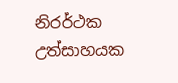නිරර්ථක උත්සාහයක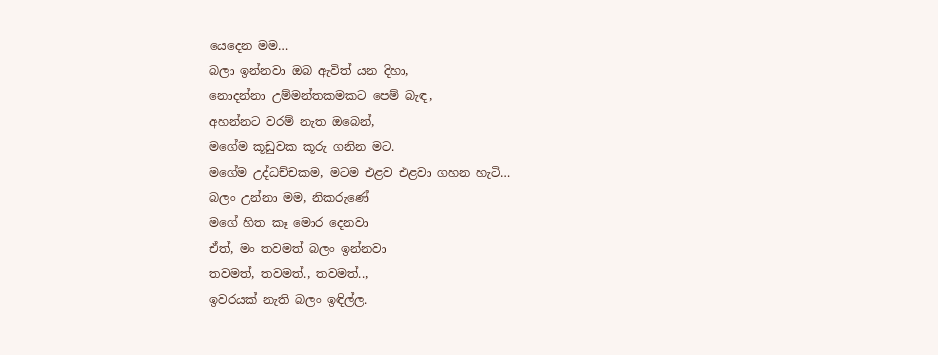යෙදෙන මම…
බලා ඉන්නවා ඔබ ඇවිත් යන දිහා,
නොදන්නා උම්මන්තකමකට පෙම් බැඳ,
අහන්නට වරම් නැත ඔබෙන්,
මගේම කූඩුවක කූරු ගනින මට.
මගේම උද්ධච්චකම, මටම එළව එළවා ගහන හැටි…
බලං උන්නා මම, නිකරුණේ
මගේ හිත කෑ මොර දෙනවා
ඒත්, මං තවමත් බලං ඉන්නවා
තවමත්, තවමත්., තවමත්..,
ඉවරයක්‌ නැති බලං ඉඳිල්ල.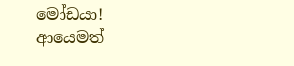මෝඩයා!
ආයෙමත්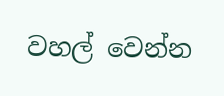වහල් වෙන්න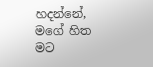හදන්නේ,    මගේ හිත
මට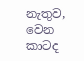නැතුව, වෙන කාටද